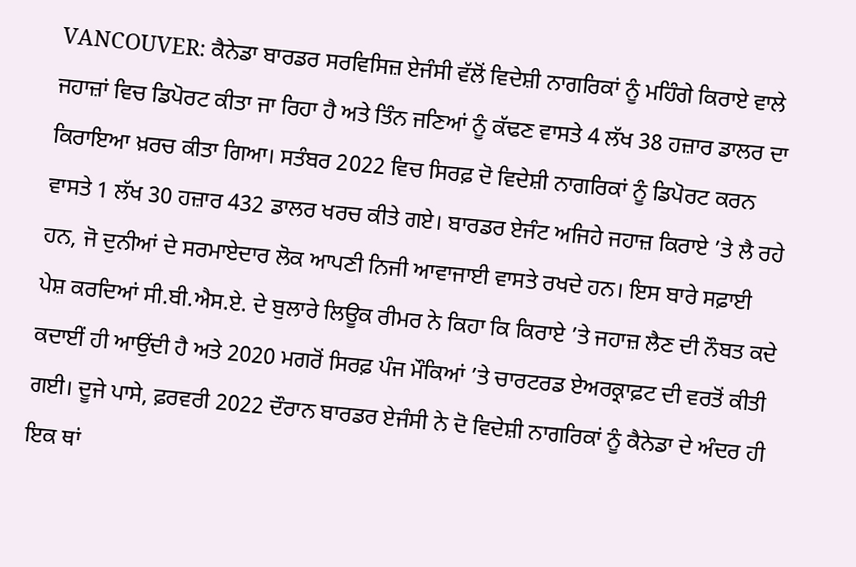VANCOUVER: ਕੈਨੇਡਾ ਬਾਰਡਰ ਸਰਵਿਸਿਜ਼ ਏਜੰਸੀ ਵੱਲੋਂ ਵਿਦੇਸ਼ੀ ਨਾਗਰਿਕਾਂ ਨੂੰ ਮਹਿੰਗੇ ਕਿਰਾਏ ਵਾਲੇ ਜਹਾਜ਼ਾਂ ਵਿਚ ਡਿਪੋਰਟ ਕੀਤਾ ਜਾ ਰਿਹਾ ਹੈ ਅਤੇ ਤਿੰਨ ਜਣਿਆਂ ਨੂੰ ਕੱਢਣ ਵਾਸਤੇ 4 ਲੱਖ 38 ਹਜ਼ਾਰ ਡਾਲਰ ਦਾ ਕਿਰਾਇਆ ਖ਼ਰਚ ਕੀਤਾ ਗਿਆ। ਸਤੰਬਰ 2022 ਵਿਚ ਸਿਰਫ਼ ਦੋ ਵਿਦੇਸ਼ੀ ਨਾਗਰਿਕਾਂ ਨੂੰ ਡਿਪੋਰਟ ਕਰਨ ਵਾਸਤੇ 1 ਲੱਖ 30 ਹਜ਼ਾਰ 432 ਡਾਲਰ ਖਰਚ ਕੀਤੇ ਗਏ। ਬਾਰਡਰ ਏਜੰਟ ਅਜਿਹੇ ਜਹਾਜ਼ ਕਿਰਾਏ ’ਤੇ ਲੈ ਰਹੇ ਹਨ, ਜੋ ਦੁਨੀਆਂ ਦੇ ਸਰਮਾਏਦਾਰ ਲੋਕ ਆਪਣੀ ਨਿਜੀ ਆਵਾਜਾਈ ਵਾਸਤੇ ਰਖਦੇ ਹਨ। ਇਸ ਬਾਰੇ ਸਫ਼ਾਈ ਪੇਸ਼ ਕਰਦਿਆਂ ਸੀ.ਬੀ.ਐਸ.ਏ. ਦੇ ਬੁਲਾਰੇ ਲਿਊਕ ਰੀਮਰ ਨੇ ਕਿਹਾ ਕਿ ਕਿਰਾਏ ’ਤੇ ਜਹਾਜ਼ ਲੈਣ ਦੀ ਨੌਬਤ ਕਦੇ ਕਦਾਈਂ ਹੀ ਆਉਂਦੀ ਹੈ ਅਤੇ 2020 ਮਗਰੋਂ ਸਿਰਫ਼ ਪੰਜ ਮੌਕਿਆਂ ’ਤੇ ਚਾਰਟਰਡ ਏਅਰਕ੍ਰਾਫ਼ਟ ਦੀ ਵਰਤੋਂ ਕੀਤੀ ਗਈ। ਦੂਜੇ ਪਾਸੇ, ਫ਼ਰਵਰੀ 2022 ਦੌਰਾਨ ਬਾਰਡਰ ਏਜੰਸੀ ਨੇ ਦੋ ਵਿਦੇਸ਼ੀ ਨਾਗਰਿਕਾਂ ਨੂੰ ਕੈਨੇਡਾ ਦੇ ਅੰਦਰ ਹੀ ਇਕ ਥਾਂ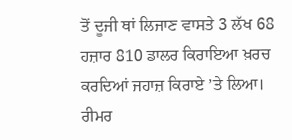ਤੋਂ ਦੂਜੀ ਥਾਂ ਲਿਜਾਣ ਵਾਸਤੇ 3 ਲੱਖ 68 ਹਜ਼ਾਰ 810 ਡਾਲਰ ਕਿਰਾਇਆ ਖ਼ਰਚ ਕਰਦਿਆਂ ਜਹਾਜ਼ ਕਿਰਾਏ ’ਤੇ ਲਿਆ। ਰੀਮਰ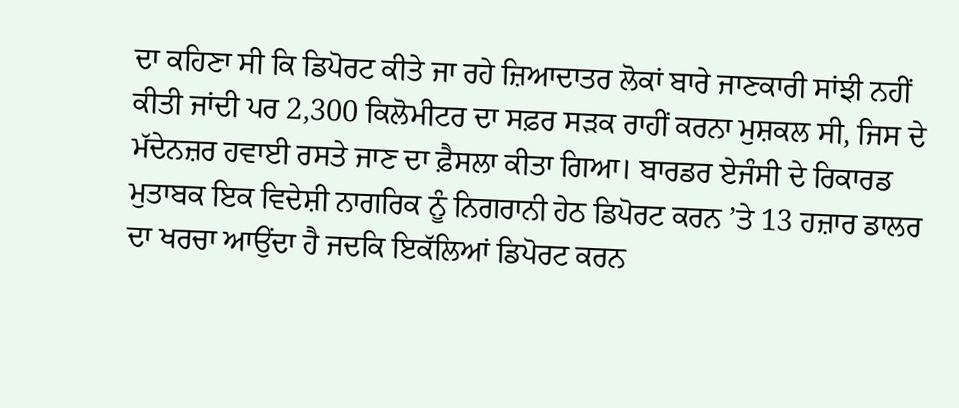ਦਾ ਕਹਿਣਾ ਸੀ ਕਿ ਡਿਪੋਰਟ ਕੀਤੇ ਜਾ ਰਹੇ ਜ਼ਿਆਦਾਤਰ ਲੋਕਾਂ ਬਾਰੇ ਜਾਣਕਾਰੀ ਸਾਂਝੀ ਨਹੀਂ ਕੀਤੀ ਜਾਂਦੀ ਪਰ 2,300 ਕਿਲੋਮੀਟਰ ਦਾ ਸਫ਼ਰ ਸੜਕ ਰਾਹੀਂ ਕਰਨਾ ਮੁਸ਼ਕਲ ਸੀ, ਜਿਸ ਦੇ ਮੱਦੇਨਜ਼ਰ ਹਵਾਈ ਰਸਤੇ ਜਾਣ ਦਾ ਫ਼ੈਸਲਾ ਕੀਤਾ ਗਿਆ। ਬਾਰਡਰ ਏਜੰਸੀ ਦੇ ਰਿਕਾਰਡ ਮੁਤਾਬਕ ਇਕ ਵਿਦੇਸ਼ੀ ਨਾਗਰਿਕ ਨੂੰ ਨਿਗਰਾਨੀ ਹੇਠ ਡਿਪੋਰਟ ਕਰਨ ’ਤੇ 13 ਹਜ਼ਾਰ ਡਾਲਰ ਦਾ ਖਰਚਾ ਆਉਂਦਾ ਹੈ ਜਦਕਿ ਇਕੱਲਿਆਂ ਡਿਪੋਰਟ ਕਰਨ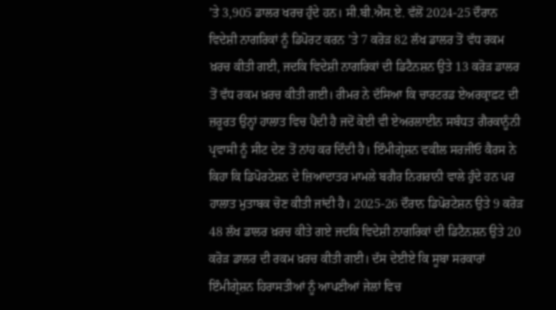’ਤੇ 3,905 ਡਾਲਰ ਖਰਚ ਹੁੰਦੇ ਹਨ। ਸੀ.ਬੀ.ਐਸ.ਏ. ਵੱਲੋਂ 2024-25 ਦੌਰਾਨ ਵਿਦੇਸ਼ੀ ਨਾਗਰਿਕਾਂ ਨੂੰ ਡਿਪੋਰਟ ਕਰਨ ’ਤੇ 7 ਕਰੋੜ 82 ਲੱਖ ਡਾਲਰ ਤੋਂ ਵੱਧ ਰਕਮ ਖ਼ਰਚ ਕੀਤੀ ਗਈ, ਜਦਕਿ ਵਿਦੇਸ਼ੀ ਨਾਗਰਿਕਾਂ ਦੀ ਡਿਟੈਨਸ਼ਨ ਉਤੇ 13 ਕਰੋੜ ਡਾਲਰ ਤੋਂ ਵੱਧ ਰਕਮ ਖ਼ਰਚ ਕੀਤੀ ਗਈ। ਰੀਮਰ ਨੇ ਦੱਸਿਆ ਕਿ ਚਾਰਟਰਡ ਏਅਰਕ੍ਰਾਫ਼ਟ ਦੀ ਜ਼ਰੂਰਤ ਉਨ੍ਹਾਂ ਹਾਲਾਤ ਵਿਚ ਪੈਂਦੀ ਹੈ ਜਦੋਂ ਕੋਈ ਵੀ ਏਅਰਲਾਈਨ ਸਬੰਧਤ ਗੈਰਕਾਨੂੰਨੀ ਪ੍ਰਵਾਸੀ ਨੂੰ ਸੀਟ ਦੇਣ ਤੋਂ ਨਾਂਹ ਕਰ ਦਿੰਦੀ ਹੈ। ਇੰਮੀਗ੍ਰੇਸ਼ਨ ਵਕੀਲ ਸਰਜੀਓ ਕੈਰਸ ਨੇ ਕਿਹਾ ਕਿ ਡਿਪੋਰਟੇਸ਼ਨ ਦੇ ਜ਼ਿਆਦਾਤਰ ਮਾਮਲੇ ਬਗੈਰ ਨਿਗਰਾਨੀ ਵਾਲੇ ਹੁੰਦੇ ਹਨ ਪਰ ਹਾਲਾਤ ਮੁਤਾਬਕ ਚੋਣ ਕੀਤੀ ਜਾਂਦੀ ਹੈ। 2025-26 ਦੌਰਾਨ ਡਿਪੋਰਟੇਸ਼ਨ ਉਤੇ 9 ਕਰੋੜ 48 ਲੱਖ ਡਾਲਰ ਖ਼ਰਚ ਕੀਤੇ ਗਏ ਜਦਕਿ ਵਿਦੇਸ਼ੀ ਨਾਗਰਿਕਾਂ ਦੀ ਡਿਟੈਨਸ਼ਨ ਉਤੇ 20 ਕਰੋੜ ਡਾਲਰ ਦੀ ਰਕਮ ਖ਼ਰਚ ਕੀਤੀ ਗਈ। ਦੱਸ ਦੇਈਏ ਕਿ ਸੂਬਾ ਸਰਕਾਰਾਂ ਇੰਮੀਗ੍ਰੇਸ਼ਨ ਹਿਰਾਸਤੀਆਂ ਨੂੰ ਆਪਣੀਆਂ ਜੇਲਾਂ ਵਿਚ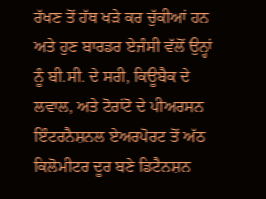ਰੱਖਣ ਤੋਂ ਹੱਥ ਖੜੇ ਕਰ ਚੁੱਕੀਆਂ ਹਨ ਅਤੇ ਹੁਣ ਬਾਰਡਰ ਏਜੰਸੀ ਵੱਲੋਂ ਉਨ੍ਹਾਂ ਨੂੰ ਬੀ.ਸੀ. ਦੇ ਸਰੀ, ਕਿਊਬੈਕ ਦੇ ਲਵਾਲ, ਅਤੇ ਟੋਰਾਂਟੋ ਦੇ ਪੀਅਰਸਨ ਇੰਟਰਨੈਸ਼ਨਲ ਏਅਰਪੋਰਟ ਤੋਂ ਅੱਠ ਕਿਲੋਮੀਟਰ ਦੂਰ ਬਣੇ ਡਿਟੈਨਸ਼ਨ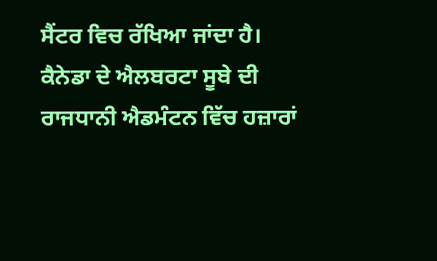ਸੈਂਟਰ ਵਿਚ ਰੱਖਿਆ ਜਾਂਦਾ ਹੈ।
ਕੈਨੇਡਾ ਦੇ ਐਲਬਰਟਾ ਸੂਬੇ ਦੀ ਰਾਜਧਾਨੀ ਐਡਮੰਟਨ ਵਿੱਚ ਹਜ਼ਾਰਾਂ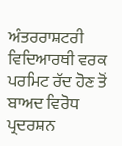ਅੰਤਰਰਾਸ਼ਟਰੀ ਵਿਦਿਆਰਥੀ ਵਰਕ ਪਰਮਿਟ ਰੱਦ ਹੋਣ ਤੋਂ ਬਾਅਦ ਵਿਰੋਧ ਪ੍ਰਦਰਸ਼ਨ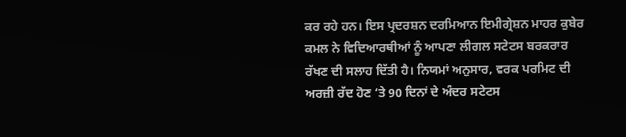ਕਰ ਰਹੇ ਹਨ। ਇਸ ਪ੍ਰਦਰਸ਼ਨ ਦਰਮਿਆਨ ਇਮੀਗ੍ਰੇਸ਼ਨ ਮਾਹਰ ਕੁਬੇਰ ਕਮਲ ਨੇ ਵਿਦਿਆਰਥੀਆਂ ਨੂੰ ਆਪਣਾ ਲੀਗਲ ਸਟੇਟਸ ਬਰਕਰਾਰ ਰੱਖਣ ਦੀ ਸਲਾਹ ਦਿੱਤੀ ਹੈ। ਨਿਯਮਾਂ ਅਨੁਸਾਰ, ਵਰਕ ਪਰਮਿਟ ਦੀ ਅਰਜ਼ੀ ਰੱਦ ਹੋਣ ‘ਤੇ 90 ਦਿਨਾਂ ਦੇ ਅੰਦਰ ਸਟੇਟਸ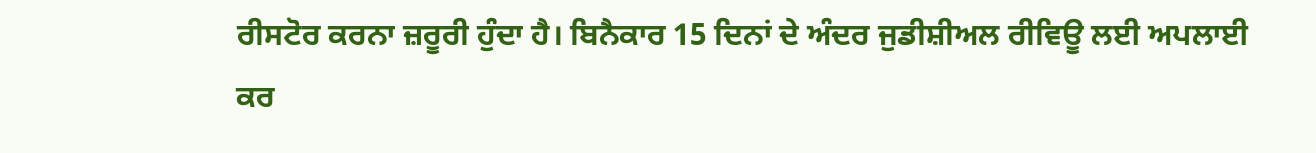ਰੀਸਟੋਰ ਕਰਨਾ ਜ਼ਰੂਰੀ ਹੁੰਦਾ ਹੈ। ਬਿਨੈਕਾਰ 15 ਦਿਨਾਂ ਦੇ ਅੰਦਰ ਜੁਡੀਸ਼ੀਅਲ ਰੀਵਿਊ ਲਈ ਅਪਲਾਈ ਕਰ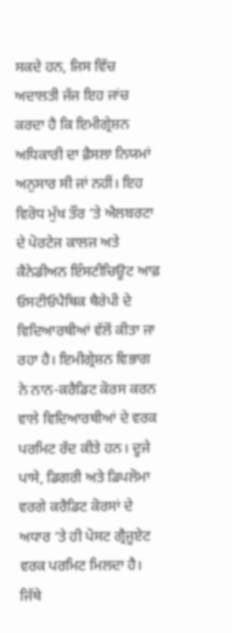ਸਕਦੇ ਹਨ, ਜਿਸ ਵਿੱਚ ਅਦਾਲਤੀ ਜੱਜ ਇਹ ਜਾਂਚ ਕਰਦਾ ਹੈ ਕਿ ਇਮੀਗ੍ਰੇਸ਼ਨ ਅਧਿਕਾਰੀ ਦਾ ਫ਼ੈਸਲਾ ਨਿਯਮਾਂ ਅਨੁਸਾਰ ਸੀ ਜਾਂ ਨਹੀਂ। ਇਹ ਵਿਰੋਧ ਮੁੱਖ ਤੌਰ ‘ਤੇ ਐਲਬਰਟਾ ਦੇ ਪੋਰਟੇਜ ਕਾਲਜ ਅਤੇ ਕੈਨੇਡੀਅਨ ਇੰਸਟੀਚਿਊਟ ਆਫ਼ ਓਸਟੀਓਪੈਥਿਕ ਥੈਰੇਪੀ ਦੇ ਵਿਦਿਆਰਥੀਆਂ ਵੱਲੋਂ ਕੀਤਾ ਜਾ ਰਹਾ ਹੈ। ਇਮੀਗ੍ਰੇਸ਼ਨ ਵਿਭਾਗ ਨੇ ਨਾਨ-ਕਰੈਡਿਟ ਕੋਰਸ ਕਰਨ ਵਾਲੇ ਵਿਦਿਆਰਥੀਆਂ ਦੇ ਵਰਕ ਪਰਮਿਟ ਰੱਦ ਕੀਤੇ ਹਨ। ਦੂਜੇ ਪਾਸੇ, ਡਿਗਰੀ ਅਤੇ ਡਿਪਲੋਮਾ ਵਰਗੇ ਕਰੈਡਿਟ ਕੋਰਸਾਂ ਦੇ ਅਧਾਰ ‘ਤੇ ਹੀ ਪੋਸਟ ਗ੍ਰੈਜੂਏਟ ਵਰਕ ਪਰਮਿਟ ਮਿਲਦਾ ਹੈ। ਜਿੱਥੇ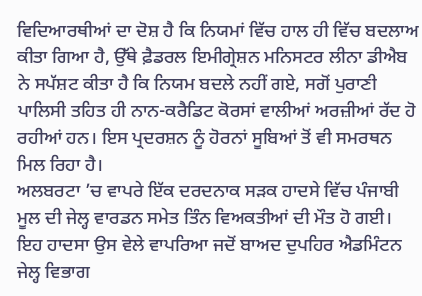ਵਿਦਿਆਰਥੀਆਂ ਦਾ ਦੋਸ਼ ਹੈ ਕਿ ਨਿਯਮਾਂ ਵਿੱਚ ਹਾਲ ਹੀ ਵਿੱਚ ਬਦਲਾਅ ਕੀਤਾ ਗਿਆ ਹੈ, ਉੱਥੇ ਫ਼ੈਡਰਲ ਇਮੀਗ੍ਰੇਸ਼ਨ ਮਨਿਸਟਰ ਲੀਨਾ ਡੀਐਬ ਨੇ ਸਪੱਸ਼ਟ ਕੀਤਾ ਹੈ ਕਿ ਨਿਯਮ ਬਦਲੇ ਨਹੀਂ ਗਏ, ਸਗੋਂ ਪੁਰਾਣੀ ਪਾਲਿਸੀ ਤਹਿਤ ਹੀ ਨਾਨ-ਕਰੈਡਿਟ ਕੋਰਸਾਂ ਵਾਲੀਆਂ ਅਰਜ਼ੀਆਂ ਰੱਦ ਹੋ ਰਹੀਆਂ ਹਨ। ਇਸ ਪ੍ਰਦਰਸ਼ਨ ਨੂੰ ਹੋਰਨਾਂ ਸੂਬਿਆਂ ਤੋਂ ਵੀ ਸਮਰਥਨ ਮਿਲ ਰਿਹਾ ਹੈ।
ਅਲਬਰਟਾ ’ਚ ਵਾਪਰੇ ਇੱਕ ਦਰਦਨਾਕ ਸੜਕ ਹਾਦਸੇ ਵਿੱਚ ਪੰਜਾਬੀ ਮੂਲ ਦੀ ਜੇਲ੍ਹ ਵਾਰਡਨ ਸਮੇਤ ਤਿੰਨ ਵਿਅਕਤੀਆਂ ਦੀ ਮੌਤ ਹੋ ਗਈ। ਇਹ ਹਾਦਸਾ ਉਸ ਵੇਲੇ ਵਾਪਰਿਆ ਜਦੋਂ ਬਾਅਦ ਦੁਪਹਿਰ ਐਡਮਿੰਟਨ ਜੇਲ੍ਹ ਵਿਭਾਗ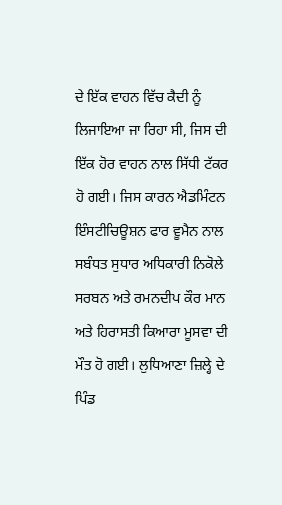ਦੇ ਇੱਕ ਵਾਹਨ ਵਿੱਚ ਕੈਦੀ ਨੂੰ ਲਿਜਾਇਆ ਜਾ ਰਿਹਾ ਸੀ, ਜਿਸ ਦੀ ਇੱਕ ਹੋਰ ਵਾਹਨ ਨਾਲ ਸਿੱਧੀ ਟੱਕਰ ਹੋ ਗਈ। ਜਿਸ ਕਾਰਨ ਐਡਮਿੰਟਨ ਇੰਸਟੀਚਿਊਸ਼ਨ ਫਾਰ ਵੂਮੈਨ ਨਾਲ ਸਬੰਧਤ ਸੁਧਾਰ ਅਧਿਕਾਰੀ ਨਿਕੋਲੇ ਸਰਬਨ ਅਤੇ ਰਮਨਦੀਪ ਕੌਰ ਮਾਨ ਅਤੇ ਹਿਰਾਸਤੀ ਕਿਆਰਾ ਮੂਸਵਾ ਦੀ ਮੌਤ ਹੋ ਗਈ। ਲੁਧਿਆਣਾ ਜ਼ਿਲ੍ਹੇ ਦੇ ਪਿੰਡ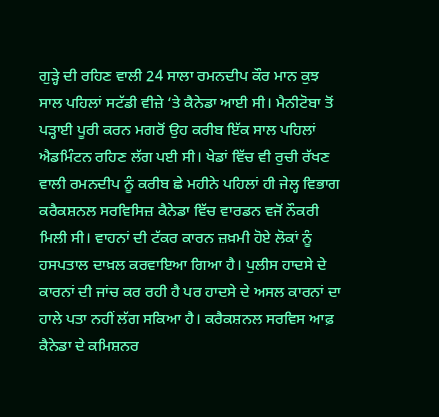ਗੁੜ੍ਹੇ ਦੀ ਰਹਿਣ ਵਾਲੀ 24 ਸਾਲਾ ਰਮਨਦੀਪ ਕੌਰ ਮਾਨ ਕੁਝ ਸਾਲ ਪਹਿਲਾਂ ਸਟੱਡੀ ਵੀਜ਼ੇ ‘ਤੇ ਕੈਨੇਡਾ ਆਈ ਸੀ। ਮੈਨੀਟੋਬਾ ਤੋਂ ਪੜ੍ਹਾਈ ਪੂਰੀ ਕਰਨ ਮਗਰੋਂ ਉਹ ਕਰੀਬ ਇੱਕ ਸਾਲ ਪਹਿਲਾਂ ਐਡਮਿੰਟਨ ਰਹਿਣ ਲੱਗ ਪਈ ਸੀ। ਖੇਡਾਂ ਵਿੱਚ ਵੀ ਰੁਚੀ ਰੱਖਣ ਵਾਲੀ ਰਮਨਦੀਪ ਨੂੰ ਕਰੀਬ ਛੇ ਮਹੀਨੇ ਪਹਿਲਾਂ ਹੀ ਜੇਲ੍ਹ ਵਿਭਾਗ ਕਰੈਕਸ਼ਨਲ ਸਰਵਿਸਿਜ਼ ਕੈਨੇਡਾ ਵਿੱਚ ਵਾਰਡਨ ਵਜੋਂ ਨੌਕਰੀ ਮਿਲੀ ਸੀ। ਵਾਹਨਾਂ ਦੀ ਟੱਕਰ ਕਾਰਨ ਜ਼ਖ਼ਮੀ ਹੋਏ ਲੋਕਾਂ ਨੂੰ ਹਸਪਤਾਲ ਦਾਖ਼ਲ ਕਰਵਾਇਆ ਗਿਆ ਹੈ। ਪੁਲੀਸ ਹਾਦਸੇ ਦੇ ਕਾਰਨਾਂ ਦੀ ਜਾਂਚ ਕਰ ਰਹੀ ਹੈ ਪਰ ਹਾਦਸੇ ਦੇ ਅਸਲ ਕਾਰਨਾਂ ਦਾ ਹਾਲੇ ਪਤਾ ਨਹੀਂ ਲੱਗ ਸਕਿਆ ਹੈ। ਕਰੈਕਸ਼ਨਲ ਸਰਵਿਸ ਆਫ਼ ਕੈਨੇਡਾ ਦੇ ਕਮਿਸ਼ਨਰ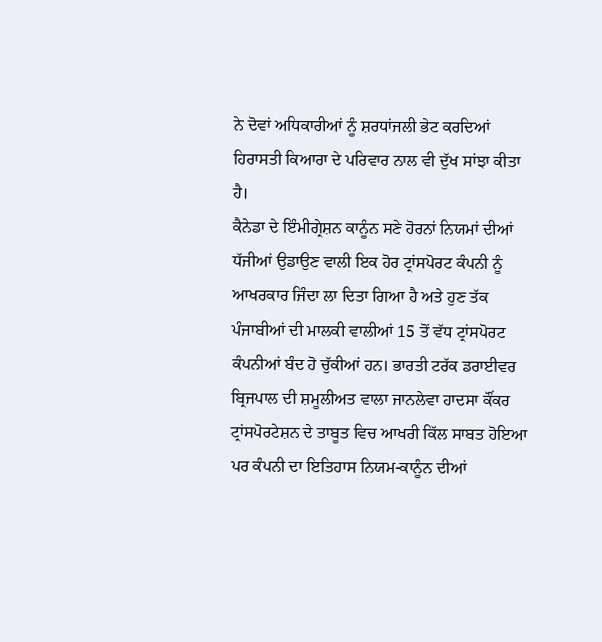ਨੇ ਦੋਵਾਂ ਅਧਿਕਾਰੀਆਂ ਨੂੰ ਸ਼ਰਧਾਂਜਲੀ ਭੇਟ ਕਰਦਿਆਂ ਹਿਰਾਸਤੀ ਕਿਆਰਾ ਦੇ ਪਰਿਵਾਰ ਨਾਲ ਵੀ ਦੁੱਖ ਸਾਂਝਾ ਕੀਤਾ ਹੈ।
ਕੈਨੇਡਾ ਦੇ ਇੰਮੀਗ੍ਰੇਸ਼ਨ ਕਾਨੂੰਨ ਸਣੇ ਹੋਰਨਾਂ ਨਿਯਮਾਂ ਦੀਆਂ ਧੱਜੀਆਂ ਉਡਾਉਣ ਵਾਲੀ ਇਕ ਹੋਰ ਟ੍ਰਾਂਸਪੋਰਟ ਕੰਪਨੀ ਨੂੰ ਆਖਰਕਾਰ ਜਿੰਦਾ ਲਾ ਦਿਤਾ ਗਿਆ ਹੈ ਅਤੇ ਹੁਣ ਤੱਕ ਪੰਜਾਬੀਆਂ ਦੀ ਮਾਲਕੀ ਵਾਲੀਆਂ 15 ਤੋਂ ਵੱਧ ਟ੍ਰਾਂਸਪੋਰਟ ਕੰਪਨੀਆਂ ਬੰਦ ਹੋ ਚੁੱਕੀਆਂ ਹਨ। ਭਾਰਤੀ ਟਰੱਕ ਡਰਾਈਵਰ ਬ੍ਰਿਜਪਾਲ ਦੀ ਸ਼ਮੂਲੀਅਤ ਵਾਲਾ ਜਾਨਲੇਵਾ ਹਾਦਸਾ ਕੌਂਕਰ ਟ੍ਰਾਂਸਪੋਰਟੇਸ਼ਨ ਦੇ ਤਾਬੂਤ ਵਿਚ ਆਖਰੀ ਕਿੱਲ ਸਾਬਤ ਹੋਇਆ ਪਰ ਕੰਪਨੀ ਦਾ ਇਤਿਹਾਸ ਨਿਯਮ-ਕਾਨੂੰਨ ਦੀਆਂ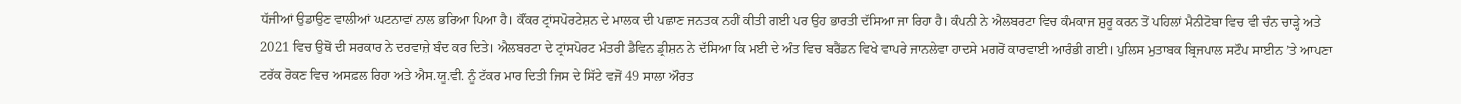ਧੱਜੀਆਂ ਉਡਾਉਣ ਵਾਲੀਆਂ ਘਟਨਾਵਾਂ ਨਾਲ ਭਰਿਆ ਪਿਆ ਹੈ। ਕੌਂਕਰ ਟ੍ਰਾਂਸਪੋਰਟੇਸ਼ਨ ਦੇ ਮਾਲਕ ਦੀ ਪਛਾਣ ਜਨਤਕ ਨਹੀਂ ਕੀਤੀ ਗਈ ਪਰ ਉਹ ਭਾਰਤੀ ਦੱਸਿਆ ਜਾ ਰਿਹਾ ਹੈ। ਕੰਪਨੀ ਨੇ ਐਲਬਰਟਾ ਵਿਚ ਕੰਮਕਾਜ ਸ਼ੁਰੂ ਕਰਨ ਤੋਂ ਪਹਿਲਾਂ ਮੈਨੀਟੋਬਾ ਵਿਚ ਵੀ ਚੰਨ ਚਾੜ੍ਹੇ ਅਤੇ 2021 ਵਿਚ ਉਥੋਂ ਦੀ ਸਰਕਾਰ ਨੇ ਦਰਵਾਜ਼ੇ ਬੰਦ ਕਰ ਦਿਤੇ। ਐਲਬਰਟਾ ਦੇ ਟ੍ਰਾਂਸਪੋਰਟ ਮੰਤਰੀ ਡੈਵਿਨ ਡ੍ਰੀਸ਼ਨ ਨੇ ਦੱਸਿਆ ਕਿ ਮਈ ਦੇ ਅੰਤ ਵਿਚ ਬਰੈਂਡਨ ਵਿਖੇ ਵਾਪਰੇ ਜਾਨਲੇਵਾ ਹਾਦਸੇ ਮਗਰੋਂ ਕਾਰਵਾਈ ਆਰੰਭੀ ਗਈ। ਪੁਲਿਸ ਮੁਤਾਬਕ ਬ੍ਰਿਜਪਾਲ ਸਟੌਪ ਸਾਈਨ ’ਤੇ ਆਪਣਾ ਟਰੱਕ ਰੋਕਣ ਵਿਚ ਅਸਫ਼ਲ ਰਿਹਾ ਅਤੇ ਐਸ.ਯੂ.ਵੀ. ਨੂੰ ਟੱਕਰ ਮਾਰ ਦਿਤੀ ਜਿਸ ਦੇ ਸਿੱਟੇ ਵਜੋਂ 49 ਸਾਲਾ ਔਰਤ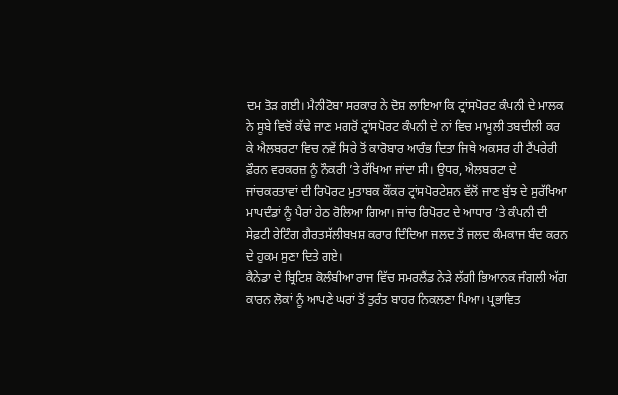ਦਮ ਤੋੜ ਗਈ। ਮੈਨੀਟੋਬਾ ਸਰਕਾਰ ਨੇ ਦੋਸ਼ ਲਾਇਆ ਕਿ ਟ੍ਰਾਂਸਪੋਰਟ ਕੰਪਨੀ ਦੇ ਮਾਲਕ ਨੇ ਸੂਬੇ ਵਿਚੋਂ ਕੱਢੇ ਜਾਣ ਮਗਰੋਂ ਟ੍ਰਾਂਸਪੋਰਟ ਕੰਪਨੀ ਦੇ ਨਾਂ ਵਿਚ ਮਾਮੂਲੀ ਤਬਦੀਲੀ ਕਰ ਕੇ ਐਲਬਰਟਾ ਵਿਚ ਨਵੇਂ ਸਿਰੇ ਤੋਂ ਕਾਰੋਬਾਰ ਆਰੰਭ ਦਿਤਾ ਜਿਥੇ ਅਕਸਰ ਹੀ ਟੈਂਪਰੇਰੀ ਫ਼ੌਰਨ ਵਰਕਰਜ਼ ਨੂੰ ਨੌਕਰੀ ’ਤੇ ਰੱਖਿਆ ਜਾਂਦਾ ਸੀ। ਉਧਰ, ਐਲਬਰਟਾ ਦੇ ਜਾਂਚਕਰਤਾਵਾਂ ਦੀ ਰਿਪੋਰਟ ਮੁਤਾਬਕ ਕੌਂਕਰ ਟ੍ਰਾਂਸਪੋਰਟੇਸ਼ਨ ਵੱਲੋਂ ਜਾਣ ਬੁੱਝ ਦੇ ਸੁਰੱਖਿਆ ਮਾਪਦੰਡਾਂ ਨੂੰ ਪੈਰਾਂ ਹੇਠ ਰੋਲਿਆ ਗਿਆ। ਜਾਂਚ ਰਿਪੋਰਟ ਦੇ ਆਧਾਰ ’ਤੇ ਕੰਪਨੀ ਦੀ ਸੇਫ਼ਟੀ ਰੇਟਿੰਗ ਗੈਰਤਸੱਲੀਬਖ਼ਸ਼ ਕਰਾਰ ਦਿੰਦਿਆ ਜਲਦ ਤੋਂ ਜਲਦ ਕੰਮਕਾਜ ਬੰਦ ਕਰਨ ਦੇ ਹੁਕਮ ਸੁਣਾ ਦਿਤੇ ਗਏ।
ਕੈਨੇਡਾ ਦੇ ਬ੍ਰਿਟਿਸ਼ ਕੋਲੰਬੀਆ ਰਾਜ ਵਿੱਚ ਸਮਰਲੈਂਡ ਨੇੜੇ ਲੱਗੀ ਭਿਆਨਕ ਜੰਗਲੀ ਅੱਗ ਕਾਰਨ ਲੋਕਾਂ ਨੂੰ ਆਪਣੇ ਘਰਾਂ ਤੋਂ ਤੁਰੰਤ ਬਾਹਰ ਨਿਕਲਣਾ ਪਿਆ। ਪ੍ਰਭਾਵਿਤ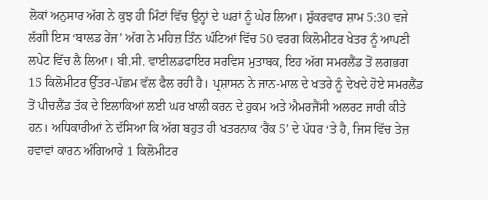ਲੋਕਾਂ ਅਨੁਸਾਰ ਅੱਗ ਨੇ ਕੁਝ ਹੀ ਮਿੰਟਾਂ ਵਿੱਚ ਉਨ੍ਹਾਂ ਦੇ ਘਰਾਂ ਨੂੰ ਘੇਰ ਲਿਆ। ਸ਼ੁੱਕਰਵਾਰ ਸ਼ਾਮ 5:30 ਵਜੇ ਲੱਗੀ ਇਸ ‘ਬਾਲਡ ਰੇਂਜ’ ਅੱਗ ਨੇ ਮਹਿਜ਼ ਤਿੰਨ ਘੰਟਿਆਂ ਵਿੱਚ 50 ਵਰਗ ਕਿਲੋਮੀਟਰ ਖੇਤਰ ਨੂੰ ਆਪਣੀ ਲਪੇਟ ਵਿੱਚ ਲੈ ਲਿਆ। ਬੀ.ਸੀ. ਵਾਈਲਡਫਾਇਰ ਸਰਵਿਸ ਮੁਤਾਬਕ, ਇਹ ਅੱਗ ਸਮਰਲੈਂਡ ਤੋਂ ਲਗਭਗ 15 ਕਿਲੋਮੀਟਰ ਉੱਤਰ-ਪੱਛਮ ਵੱਲ ਫੈਲ ਰਹੀ ਹੈ। ਪ੍ਰਸ਼ਾਸਨ ਨੇ ਜਾਨ-ਮਾਲ ਦੇ ਖਤਰੇ ਨੂੰ ਦੇਖਦੇ ਹੋਏ ਸਮਰਲੈਂਡ ਤੋਂ ਪੀਚਲੈਂਡ ਤੱਕ ਦੇ ਇਲਾਕਿਆਂ ਲਈ ਘਰ ਖਾਲੀ ਕਰਨ ਦੇ ਹੁਕਮ ਅਤੇ ਐਮਰਜੈਂਸੀ ਅਲਰਟ ਜਾਰੀ ਕੀਤੇ ਹਨ। ਅਧਿਕਾਰੀਆਂ ਨੇ ਦੱਸਿਆ ਕਿ ਅੱਗ ਬਹੁਤ ਹੀ ਖਤਰਨਾਕ ‘ਰੈਂਕ 5’ ਦੇ ਪੱਧਰ ‘ਤੇ ਹੈ, ਜਿਸ ਵਿੱਚ ਤੇਜ਼ ਹਵਾਵਾਂ ਕਾਰਨ ਅੰਗਿਆਰੇ 1 ਕਿਲੋਮੀਟਰ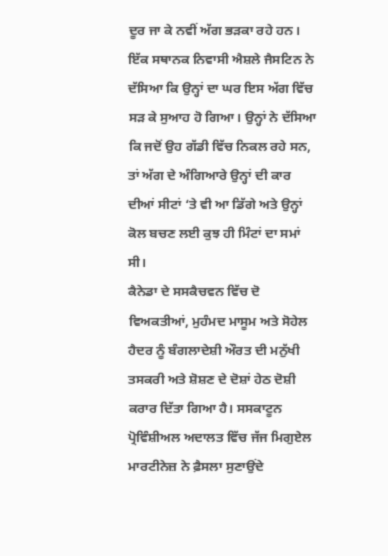ਦੂਰ ਜਾ ਕੇ ਨਵੀਂ ਅੱਗ ਭੜਕਾ ਰਹੇ ਹਨ। ਇੱਕ ਸਥਾਨਕ ਨਿਵਾਸੀ ਐਸ਼ਲੇ ਜੈਸਟਿਨ ਨੇ ਦੱਸਿਆ ਕਿ ਉਨ੍ਹਾਂ ਦਾ ਘਰ ਇਸ ਅੱਗ ਵਿੱਚ ਸੜ ਕੇ ਸੁਆਹ ਹੋ ਗਿਆ। ਉਨ੍ਹਾਂ ਨੇ ਦੱਸਿਆ ਕਿ ਜਦੋਂ ਉਹ ਗੱਡੀ ਵਿੱਚ ਨਿਕਲ ਰਹੇ ਸਨ, ਤਾਂ ਅੱਗ ਦੇ ਅੰਗਿਆਰੇ ਉਨ੍ਹਾਂ ਦੀ ਕਾਰ ਦੀਆਂ ਸੀਟਾਂ ‘ਤੇ ਵੀ ਆ ਡਿੱਗੇ ਅਤੇ ਉਨ੍ਹਾਂ ਕੋਲ ਬਚਣ ਲਈ ਕੁਝ ਹੀ ਮਿੰਟਾਂ ਦਾ ਸਮਾਂ ਸੀ।
ਕੈਨੇਡਾ ਦੇ ਸਸਕੈਚਵਨ ਵਿੱਚ ਦੋ ਵਿਅਕਤੀਆਂ, ਮੁਹੰਮਦ ਮਾਸੂਮ ਅਤੇ ਸੋਹੇਲ ਹੈਦਰ ਨੂੰ ਬੰਗਲਾਦੇਸ਼ੀ ਔਰਤ ਦੀ ਮਨੁੱਖੀ ਤਸਕਰੀ ਅਤੇ ਸ਼ੋਸ਼ਣ ਦੇ ਦੋਸ਼ਾਂ ਹੇਠ ਦੋਸ਼ੀ ਕਰਾਰ ਦਿੱਤਾ ਗਿਆ ਹੈ। ਸਸਕਾਟੂਨ ਪ੍ਰੋਵਿੰਸ਼ੀਅਲ ਅਦਾਲਤ ਵਿੱਚ ਜੱਜ ਮਿਗੁਏਲ ਮਾਰਟੀਨੇਜ਼ ਨੇ ਫ਼ੈਸਲਾ ਸੁਣਾਉਂਦੇ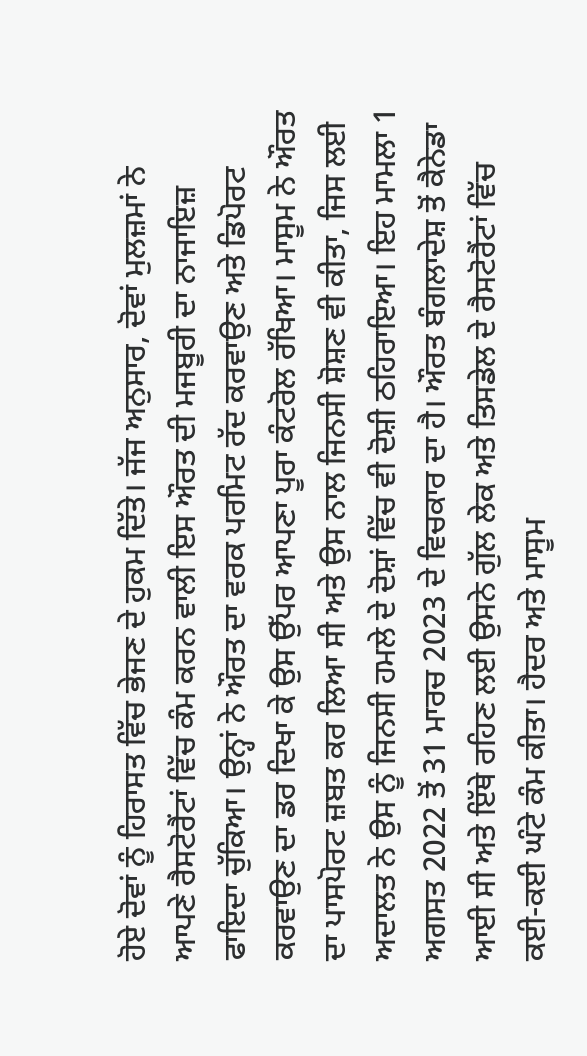ਹੋਏ ਦੋਵਾਂ ਨੂੰ ਹਿਰਾਸਤ ਵਿੱਚ ਭੇਜਣ ਦੇ ਹੁਕਮ ਦਿੱਤੇ। ਜੱਜ ਅਨੁਸਾਰ, ਦੋਵਾਂ ਮੁਲਜ਼ਮਾਂ ਨੇ ਆਪਣੇ ਰੈਸਟੋਰੈਂਟਾਂ ਵਿੱਚ ਕੰਮ ਕਰਨ ਵਾਲੀ ਇਸ ਔਰਤ ਦੀ ਮਜਬੂਰੀ ਦਾ ਨਾਜਾਇਜ਼ ਫਾਇਦਾ ਚੁੱਕਿਆ। ਉਨ੍ਹਾਂ ਨੇ ਔਰਤ ਦਾ ਵਰਕ ਪਰਮਿਟ ਰੱਦ ਕਰਵਾਉਣ ਅਤੇ ਡਿਪੋਰਟ ਕਰਵਾਉਣ ਦਾ ਡਰ ਦਿਖਾ ਕੇ ਉਸ ਉੱਪਰ ਆਪਣਾ ਪੂਰਾ ਕੰਟਰੋਲ ਰੱਖਿਆ। ਮਾਸੂਮ ਨੇ ਔਰਤ ਦਾ ਪਾਸਪੋਰਟ ਜ਼ਬਤ ਕਰ ਲਿਆ ਸੀ ਅਤੇ ਉਸ ਨਾਲ ਜਿਨਸੀ ਸ਼ੋਸ਼ਣ ਵੀ ਕੀਤਾ, ਜਿਸ ਲਈ ਅਦਾਲਤ ਨੇ ਉਸ ਨੂੰ ਜਿਨਸੀ ਹਮਲੇ ਦੇ ਦੋਸ਼ਾਂ ਵਿੱਚ ਵੀ ਦੋਸ਼ੀ ਠਹਿਰਾਇਆ। ਇਹ ਮਾਮਲਾ 1 ਅਗਸਤ 2022 ਤੋਂ 31 ਮਾਰਚ 2023 ਦੇ ਵਿਚਕਾਰ ਦਾ ਹੈ। ਔਰਤ ਬੰਗਲਾਦੇਸ਼ ਤੋਂ ਕੈਨੇਡਾ ਆਈ ਸੀ ਅਤੇ ਇੱਥੇ ਰਹਿਣ ਲਈ ਉਸਨੇ ਗੁੱਲ ਲੇਕ ਅਤੇ ਤਿਸਡੇਲ ਦੇ ਰੈਸਟੋਰੈਂਟਾਂ ਵਿੱਚ ਕਈ-ਕਈ ਘੰਟੇ ਕੰਮ ਕੀਤਾ। ਹੈਦਰ ਅਤੇ ਮਾਸੂਮ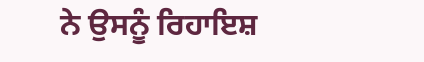ਨੇ ਉਸਨੂੰ ਰਿਹਾਇਸ਼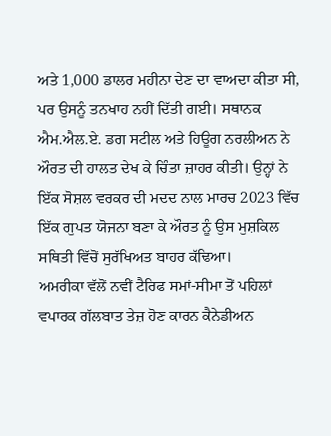ਅਤੇ 1,000 ਡਾਲਰ ਮਹੀਨਾ ਦੇਣ ਦਾ ਵਾਅਦਾ ਕੀਤਾ ਸੀ, ਪਰ ਉਸਨੂੰ ਤਨਖਾਹ ਨਹੀਂ ਦਿੱਤੀ ਗਈ। ਸਥਾਨਕ ਐਮ.ਐਲ.ਏ. ਡਗ ਸਟੀਲ ਅਤੇ ਹਿਊਗ ਨਰਲੀਅਨ ਨੇ ਔਰਤ ਦੀ ਹਾਲਤ ਦੇਖ ਕੇ ਚਿੰਤਾ ਜ਼ਾਹਰ ਕੀਤੀ। ਉਨ੍ਹਾਂ ਨੇ ਇੱਕ ਸੋਸ਼ਲ ਵਰਕਰ ਦੀ ਮਦਦ ਨਾਲ ਮਾਰਚ 2023 ਵਿੱਚ ਇੱਕ ਗੁਪਤ ਯੋਜਨਾ ਬਣਾ ਕੇ ਔਰਤ ਨੂੰ ਉਸ ਮੁਸ਼ਕਿਲ ਸਥਿਤੀ ਵਿੱਚੋਂ ਸੁਰੱਖਿਅਤ ਬਾਹਰ ਕੱਢਿਆ।
ਅਮਰੀਕਾ ਵੱਲੋਂ ਨਵੀਂ ਟੈਰਿਫ ਸਮਾਂ-ਸੀਮਾ ਤੋਂ ਪਹਿਲਾਂ ਵਪਾਰਕ ਗੱਲਬਾਤ ਤੇਜ਼ ਹੋਣ ਕਾਰਨ ਕੈਨੇਡੀਅਨ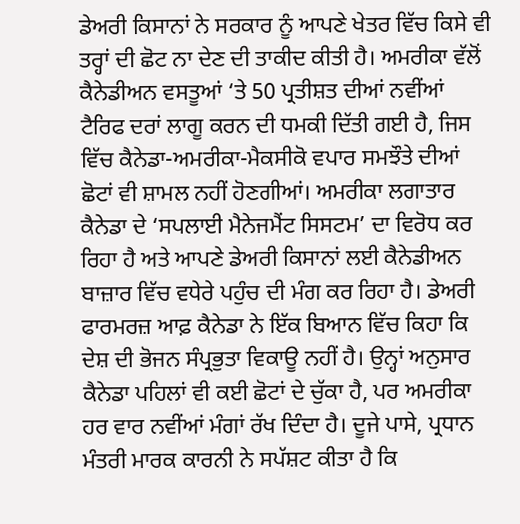ਡੇਅਰੀ ਕਿਸਾਨਾਂ ਨੇ ਸਰਕਾਰ ਨੂੰ ਆਪਣੇ ਖੇਤਰ ਵਿੱਚ ਕਿਸੇ ਵੀ ਤਰ੍ਹਾਂ ਦੀ ਛੋਟ ਨਾ ਦੇਣ ਦੀ ਤਾਕੀਦ ਕੀਤੀ ਹੈ। ਅਮਰੀਕਾ ਵੱਲੋਂ ਕੈਨੇਡੀਅਨ ਵਸਤੂਆਂ ‘ਤੇ 50 ਪ੍ਰਤੀਸ਼ਤ ਦੀਆਂ ਨਵੀਂਆਂ ਟੈਰਿਫ ਦਰਾਂ ਲਾਗੂ ਕਰਨ ਦੀ ਧਮਕੀ ਦਿੱਤੀ ਗਈ ਹੈ, ਜਿਸ ਵਿੱਚ ਕੈਨੇਡਾ-ਅਮਰੀਕਾ-ਮੈਕਸੀਕੋ ਵਪਾਰ ਸਮਝੌਤੇ ਦੀਆਂ ਛੋਟਾਂ ਵੀ ਸ਼ਾਮਲ ਨਹੀਂ ਹੋਣਗੀਆਂ। ਅਮਰੀਕਾ ਲਗਾਤਾਰ ਕੈਨੇਡਾ ਦੇ ‘ਸਪਲਾਈ ਮੈਨੇਜਮੈਂਟ ਸਿਸਟਮ’ ਦਾ ਵਿਰੋਧ ਕਰ ਰਿਹਾ ਹੈ ਅਤੇ ਆਪਣੇ ਡੇਅਰੀ ਕਿਸਾਨਾਂ ਲਈ ਕੈਨੇਡੀਅਨ ਬਾਜ਼ਾਰ ਵਿੱਚ ਵਧੇਰੇ ਪਹੁੰਚ ਦੀ ਮੰਗ ਕਰ ਰਿਹਾ ਹੈ। ਡੇਅਰੀ ਫਾਰਮਰਜ਼ ਆਫ਼ ਕੈਨੇਡਾ ਨੇ ਇੱਕ ਬਿਆਨ ਵਿੱਚ ਕਿਹਾ ਕਿ ਦੇਸ਼ ਦੀ ਭੋਜਨ ਸੰਪ੍ਰਭੁਤਾ ਵਿਕਾਊ ਨਹੀਂ ਹੈ। ਉਨ੍ਹਾਂ ਅਨੁਸਾਰ ਕੈਨੇਡਾ ਪਹਿਲਾਂ ਵੀ ਕਈ ਛੋਟਾਂ ਦੇ ਚੁੱਕਾ ਹੈ, ਪਰ ਅਮਰੀਕਾ ਹਰ ਵਾਰ ਨਵੀਂਆਂ ਮੰਗਾਂ ਰੱਖ ਦਿੰਦਾ ਹੈ। ਦੂਜੇ ਪਾਸੇ, ਪ੍ਰਧਾਨ ਮੰਤਰੀ ਮਾਰਕ ਕਾਰਨੀ ਨੇ ਸਪੱਸ਼ਟ ਕੀਤਾ ਹੈ ਕਿ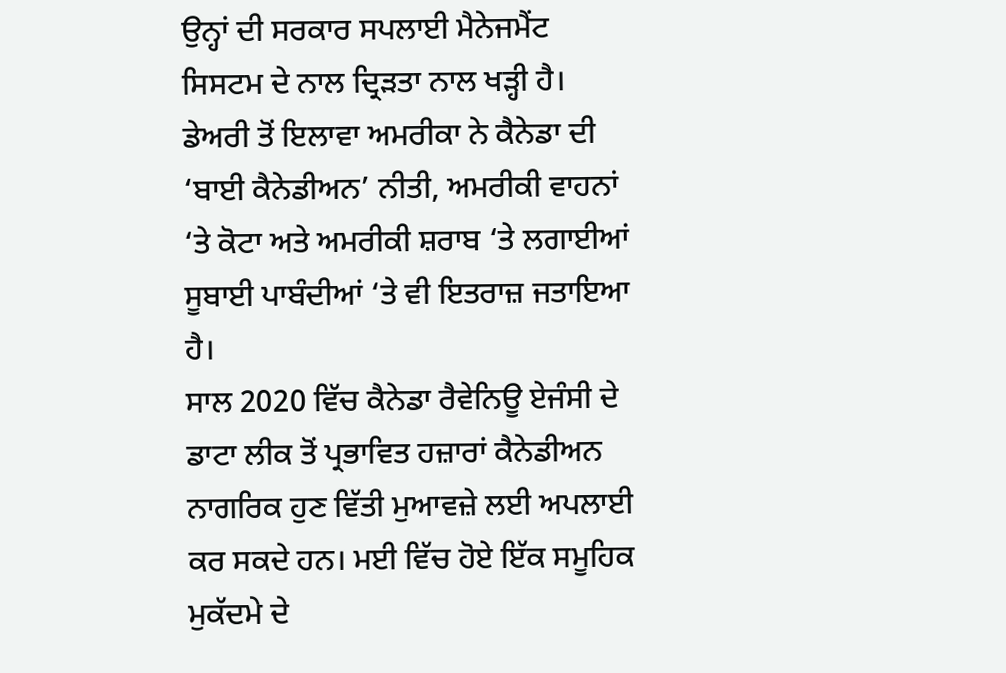ਉਨ੍ਹਾਂ ਦੀ ਸਰਕਾਰ ਸਪਲਾਈ ਮੈਨੇਜਮੈਂਟ ਸਿਸਟਮ ਦੇ ਨਾਲ ਦ੍ਰਿੜਤਾ ਨਾਲ ਖੜ੍ਹੀ ਹੈ। ਡੇਅਰੀ ਤੋਂ ਇਲਾਵਾ ਅਮਰੀਕਾ ਨੇ ਕੈਨੇਡਾ ਦੀ ‘ਬਾਈ ਕੈਨੇਡੀਅਨ’ ਨੀਤੀ, ਅਮਰੀਕੀ ਵਾਹਨਾਂ ‘ਤੇ ਕੋਟਾ ਅਤੇ ਅਮਰੀਕੀ ਸ਼ਰਾਬ ‘ਤੇ ਲਗਾਈਆਂ ਸੂਬਾਈ ਪਾਬੰਦੀਆਂ ‘ਤੇ ਵੀ ਇਤਰਾਜ਼ ਜਤਾਇਆ ਹੈ।
ਸਾਲ 2020 ਵਿੱਚ ਕੈਨੇਡਾ ਰੈਵੇਨਿਊ ਏਜੰਸੀ ਦੇ ਡਾਟਾ ਲੀਕ ਤੋਂ ਪ੍ਰਭਾਵਿਤ ਹਜ਼ਾਰਾਂ ਕੈਨੇਡੀਅਨ ਨਾਗਰਿਕ ਹੁਣ ਵਿੱਤੀ ਮੁਆਵਜ਼ੇ ਲਈ ਅਪਲਾਈ ਕਰ ਸਕਦੇ ਹਨ। ਮਈ ਵਿੱਚ ਹੋਏ ਇੱਕ ਸਮੂਹਿਕ ਮੁਕੱਦਮੇ ਦੇ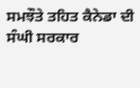ਸਮਝੌਤੇ ਤਹਿਤ ਕੈਨੇਡਾ ਦੀ ਸੰਘੀ ਸਰਕਾਰ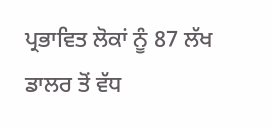ਪ੍ਰਭਾਵਿਤ ਲੋਕਾਂ ਨੂੰ 87 ਲੱਖ ਡਾਲਰ ਤੋਂ ਵੱਧ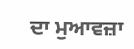ਦਾ ਮੁਆਵਜ਼ਾ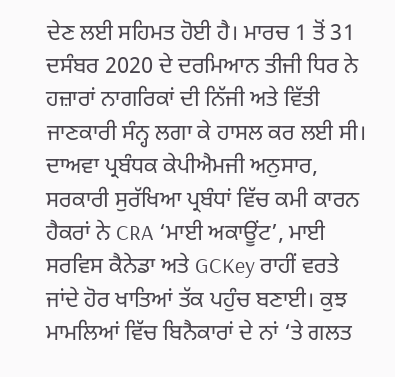ਦੇਣ ਲਈ ਸਹਿਮਤ ਹੋਈ ਹੈ। ਮਾਰਚ 1 ਤੋਂ 31 ਦਸੰਬਰ 2020 ਦੇ ਦਰਮਿਆਨ ਤੀਜੀ ਧਿਰ ਨੇ ਹਜ਼ਾਰਾਂ ਨਾਗਰਿਕਾਂ ਦੀ ਨਿੱਜੀ ਅਤੇ ਵਿੱਤੀ ਜਾਣਕਾਰੀ ਸੰਨ੍ਹ ਲਗਾ ਕੇ ਹਾਸਲ ਕਰ ਲਈ ਸੀ। ਦਾਅਵਾ ਪ੍ਰਬੰਧਕ ਕੇਪੀਐਮਜੀ ਅਨੁਸਾਰ, ਸਰਕਾਰੀ ਸੁਰੱਖਿਆ ਪ੍ਰਬੰਧਾਂ ਵਿੱਚ ਕਮੀ ਕਾਰਨ ਹੈਕਰਾਂ ਨੇ CRA ‘ਮਾਈ ਅਕਾਊਂਟ’, ਮਾਈ ਸਰਵਿਸ ਕੈਨੇਡਾ ਅਤੇ GCKey ਰਾਹੀਂ ਵਰਤੇ ਜਾਂਦੇ ਹੋਰ ਖਾਤਿਆਂ ਤੱਕ ਪਹੁੰਚ ਬਣਾਈ। ਕੁਝ ਮਾਮਲਿਆਂ ਵਿੱਚ ਬਿਨੈਕਾਰਾਂ ਦੇ ਨਾਂ ‘ਤੇ ਗਲਤ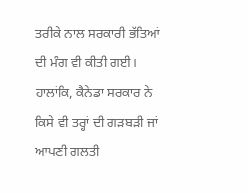ਤਰੀਕੇ ਨਾਲ ਸਰਕਾਰੀ ਭੱਤਿਆਂ ਦੀ ਮੰਗ ਵੀ ਕੀਤੀ ਗਈ। ਹਾਲਾਂਕਿ, ਕੈਨੇਡਾ ਸਰਕਾਰ ਨੇ ਕਿਸੇ ਵੀ ਤਰ੍ਹਾਂ ਦੀ ਗੜਬੜੀ ਜਾਂ ਆਪਣੀ ਗਲਤੀ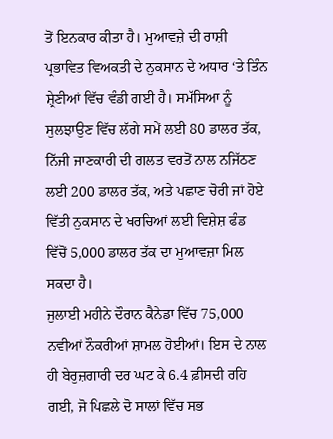ਤੋਂ ਇਨਕਾਰ ਕੀਤਾ ਹੈ। ਮੁਆਵਜ਼ੇ ਦੀ ਰਾਸ਼ੀ ਪ੍ਰਭਾਵਿਤ ਵਿਅਕਤੀ ਦੇ ਨੁਕਸਾਨ ਦੇ ਅਧਾਰ ‘ਤੇ ਤਿੰਨ ਸ਼੍ਰੇਣੀਆਂ ਵਿੱਚ ਵੰਡੀ ਗਈ ਹੈ। ਸਮੱਸਿਆ ਨੂੰ ਸੁਲਝਾਉਣ ਵਿੱਚ ਲੱਗੇ ਸਮੇਂ ਲਈ 80 ਡਾਲਰ ਤੱਕ, ਨਿੱਜੀ ਜਾਣਕਾਰੀ ਦੀ ਗਲਤ ਵਰਤੋਂ ਨਾਲ ਨਜਿੱਠਣ ਲਈ 200 ਡਾਲਰ ਤੱਕ, ਅਤੇ ਪਛਾਣ ਚੋਰੀ ਜਾਂ ਹੋਏ ਵਿੱਤੀ ਨੁਕਸਾਨ ਦੇ ਖਰਚਿਆਂ ਲਈ ਵਿਸ਼ੇਸ਼ ਫੰਡ ਵਿੱਚੋਂ 5,000 ਡਾਲਰ ਤੱਕ ਦਾ ਮੁਆਵਜ਼ਾ ਮਿਲ ਸਕਦਾ ਹੈ।
ਜੁਲਾਈ ਮਹੀਨੇ ਦੌਰਾਨ ਕੈਨੇਡਾ ਵਿੱਚ 75,000 ਨਵੀਆਂ ਨੌਕਰੀਆਂ ਸ਼ਾਮਲ ਹੋਈਆਂ। ਇਸ ਦੇ ਨਾਲ ਹੀ ਬੇਰੁਜ਼ਗਾਰੀ ਦਰ ਘਟ ਕੇ 6.4 ਫ਼ੀਸਦੀ ਰਹਿ ਗਈ, ਜੋ ਪਿਛਲੇ ਦੋ ਸਾਲਾਂ ਵਿੱਚ ਸਭ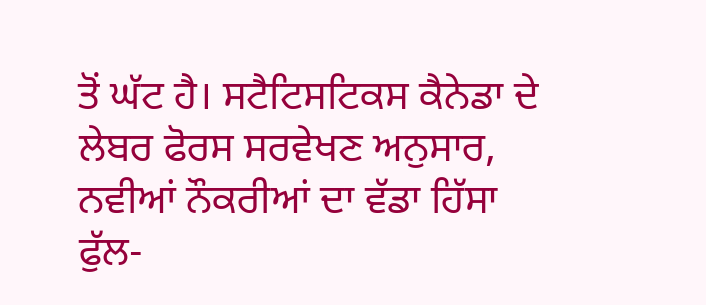ਤੋਂ ਘੱਟ ਹੈ। ਸਟੈਟਿਸਟਿਕਸ ਕੈਨੇਡਾ ਦੇ ਲੇਬਰ ਫੋਰਸ ਸਰਵੇਖਣ ਅਨੁਸਾਰ, ਨਵੀਆਂ ਨੌਕਰੀਆਂ ਦਾ ਵੱਡਾ ਹਿੱਸਾ ਫੁੱਲ-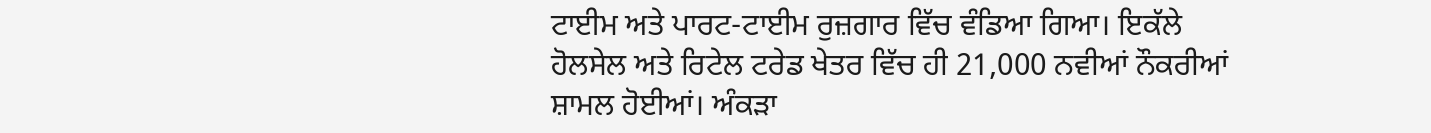ਟਾਈਮ ਅਤੇ ਪਾਰਟ-ਟਾਈਮ ਰੁਜ਼ਗਾਰ ਵਿੱਚ ਵੰਡਿਆ ਗਿਆ। ਇਕੱਲੇ ਹੋਲਸੇਲ ਅਤੇ ਰਿਟੇਲ ਟਰੇਡ ਖੇਤਰ ਵਿੱਚ ਹੀ 21,000 ਨਵੀਆਂ ਨੌਕਰੀਆਂ ਸ਼ਾਮਲ ਹੋਈਆਂ। ਅੰਕੜਾ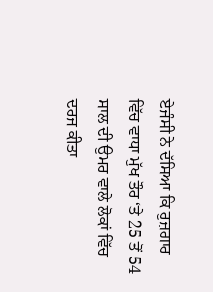ਏਜੰਸੀ ਨੇ ਦੱਸਿਆ ਕਿ ਰੁਜ਼ਗਾਰ ਵਿੱਚ ਵਾਧਾ ਮੁੱਖ ਤੌਰ ‘ਤੇ 25 ਤੋਂ 54 ਸਾਲ ਦੀ ਉਮਰ ਵਾਲੇ ਲੋਕਾਂ ਵਿੱਚ ਦਰਜ ਕੀਤਾ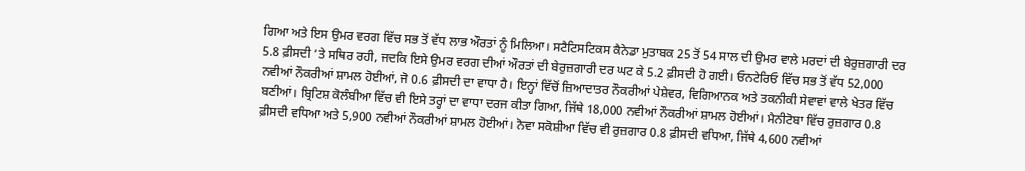ਗਿਆ ਅਤੇ ਇਸ ਉਮਰ ਵਰਗ ਵਿੱਚ ਸਭ ਤੋਂ ਵੱਧ ਲਾਭ ਔਰਤਾਂ ਨੂੰ ਮਿਲਿਆ। ਸਟੈਟਿਸਟਿਕਸ ਕੈਨੇਡਾ ਮੁਤਾਬਕ 25 ਤੋਂ 54 ਸਾਲ ਦੀ ਉਮਰ ਵਾਲੇ ਮਰਦਾਂ ਦੀ ਬੇਰੁਜ਼ਗਾਰੀ ਦਰ 5.8 ਫ਼ੀਸਦੀ ‘ਤੇ ਸਥਿਰ ਰਹੀ, ਜਦਕਿ ਇਸੇ ਉਮਰ ਵਰਗ ਦੀਆਂ ਔਰਤਾਂ ਦੀ ਬੇਰੁਜ਼ਗਾਰੀ ਦਰ ਘਟ ਕੇ 5.2 ਫ਼ੀਸਦੀ ਹੋ ਗਈ। ਓਨਟੇਰਿਓ ਵਿੱਚ ਸਭ ਤੋਂ ਵੱਧ 52,000 ਨਵੀਆਂ ਨੌਕਰੀਆਂ ਸ਼ਾਮਲ ਹੋਈਆਂ, ਜੋ 0.6 ਫ਼ੀਸਦੀ ਦਾ ਵਾਧਾ ਹੈ। ਇਨ੍ਹਾਂ ਵਿੱਚੋਂ ਜ਼ਿਆਦਾਤਰ ਨੌਕਰੀਆਂ ਪੇਸ਼ੇਵਰ, ਵਿਗਿਆਨਕ ਅਤੇ ਤਕਨੀਕੀ ਸੇਵਾਵਾਂ ਵਾਲੇ ਖੇਤਰ ਵਿੱਚ ਬਣੀਆਂ। ਬ੍ਰਿਟਿਸ਼ ਕੋਲੰਬੀਆ ਵਿੱਚ ਵੀ ਇਸੇ ਤਰ੍ਹਾਂ ਦਾ ਵਾਧਾ ਦਰਜ ਕੀਤਾ ਗਿਆ, ਜਿੱਥੇ 18,000 ਨਵੀਆਂ ਨੌਕਰੀਆਂ ਸ਼ਾਮਲ ਹੋਈਆਂ। ਮੈਨੀਟੋਬਾ ਵਿੱਚ ਰੁਜ਼ਗਾਰ 0.8 ਫ਼ੀਸਦੀ ਵਧਿਆ ਅਤੇ 5,900 ਨਵੀਆਂ ਨੌਕਰੀਆਂ ਸ਼ਾਮਲ ਹੋਈਆਂ। ਨੋਵਾ ਸਕੋਸ਼ੀਆ ਵਿੱਚ ਵੀ ਰੁਜ਼ਗਾਰ 0.8 ਫ਼ੀਸਦੀ ਵਧਿਆ, ਜਿੱਥੇ 4,600 ਨਵੀਆਂ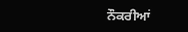ਨੌਕਰੀਆਂ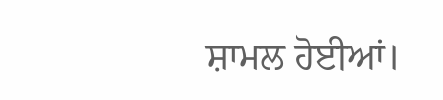ਸ਼ਾਮਲ ਹੋਈਆਂ।